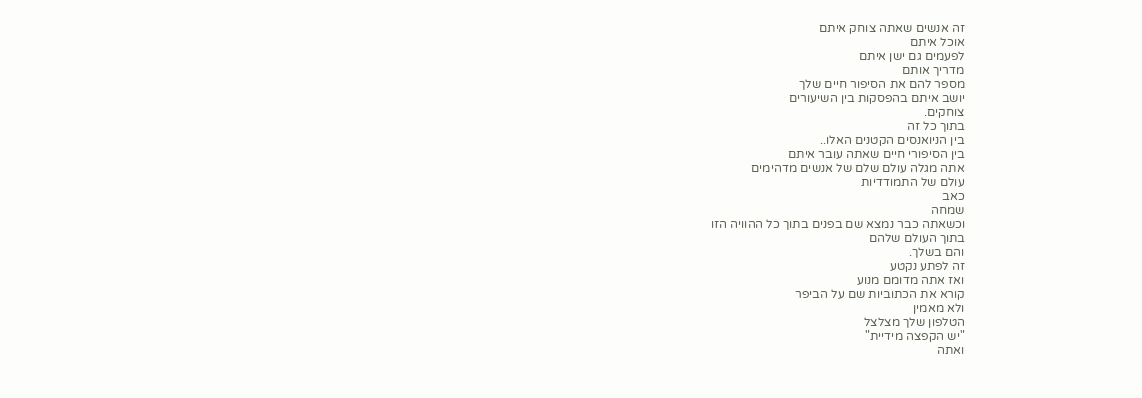זה אנשים שאתה צוחק איתם
אוכל איתם
לפעמים גם ישן איתם
מדריך אותם
מספר להם את הסיפור חיים שלך
יושב איתם בהפסקות בין השיעורים
צוחקים.
בתוך כל זה
בין הניואנסים הקטנים האלו..
בין הסיפורי חיים שאתה עובר איתם
אתה מגלה עולם שלם של אנשים מדהימים
עולם של התמודדיות
כאב
שמחה
וכשאתה כבר נמצא שם בפנים בתוך כל ההוויה הזו
בתוך העולם שלהם
והם בשלך.
זה לפתע נקטע
ואז אתה מדומם מנוע
קורא את הכתוביות שם על הביפר
ולא מאמין
הטלפון שלך מצלצל
"יש הקפצה מידיית"
ואתה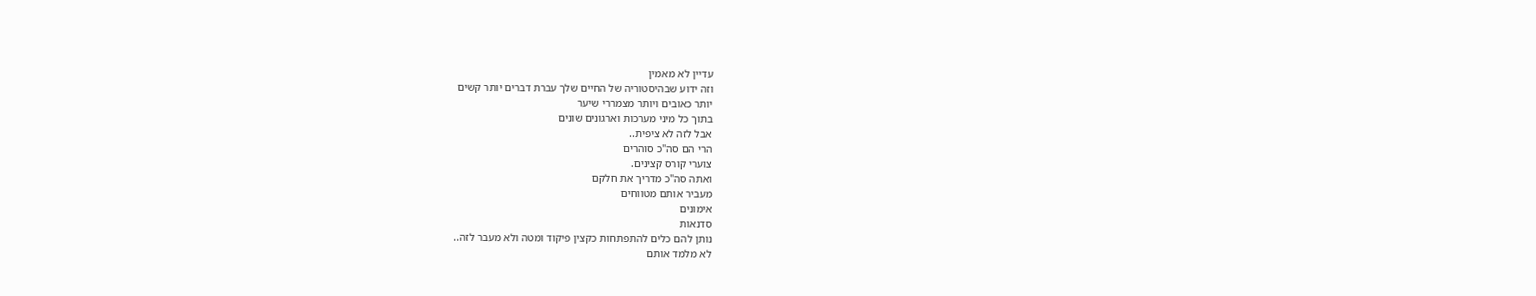עדיין לא מאמין
וזה ידוע שבהיסטוריה של החיים שלך עברת דברים יותר קשים
יותר כאובים ויותר מצמררי שיער
בתוך כל מיני מערכות וארגונים שונים
אבל לזה לא ציפית..
הרי הם סה"כ סוהרים
צוערי קורס קצינים.
ואתה סה"כ מדריך את חלקם
מעביר אותם מטווחים
אימונים
סדנאות
נותן להם כלים להתפתחות כקצין פיקוד ומטה ולא מעבר לזה..
לא מלמד אותם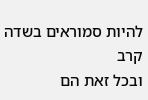להיות סמוראים בשדה קרב
ובכל זאת הם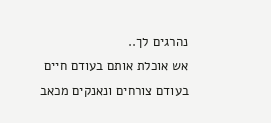נהרגים לך..
אש אוכלת אותם בעודם חיים
בעודם צורחים ונאנקים מכאב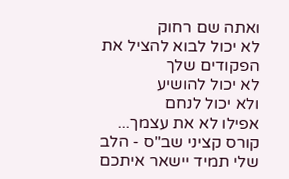ואתה שם רחוק
לא יכול לבוא להציל את הפקודים שלך
לא יכול להושיע
ולא יכול לנחם
אפילו לא את עצמך...
קורס קציני שב"ס - הלב שלי תמיד יישאר איתכם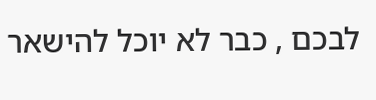לבכם , כבר לא יוכל להישאר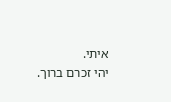איתי.
יהי זכרם ברוך.